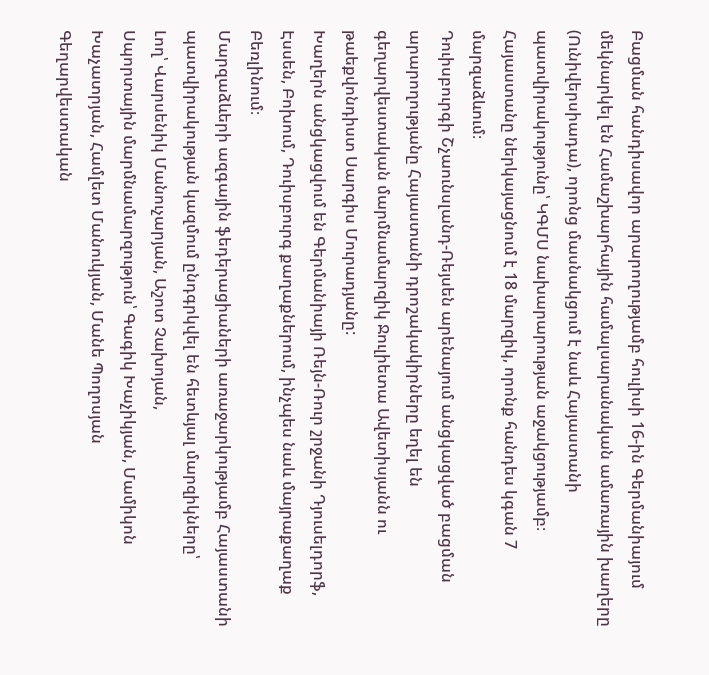Բացման հանդիսավոր արարողությամբ հուլիսի 16-ին Գերմանիայում մեկնարկել են Համաշխարհային համալսարանական ամառային խաղերը (Ունիվերսիադա), որոնց մասնակցում է նաև Հայաստանի պատվիրակությունը՝ ԿԳՄՍ նախարարության աջակցությամբ։
Հայաստանը ներկայացնում է 18 մարզիկ, որոնք հանդես կգան 7 մարզաձևում։
Դուիսբուրգի Շչաունսլանդ-Ռեյսեն արենայում անցկացված բացման արարողությանը Հայաստանի դրոշակակիրները եղել են գեղարվեստական մարմնամարզիկ Ջուլիետա Ավետիսյանն ու թաեքվոնդիստ Սարգիս Մուրադյանը:
Խաղերն անցկացվում են Գերմանիայի Ռեյն-Ռուր շրջանի Դյուսելդորֆ, Էսսեն, Բոխում, Դուիսբուրգ քաղաքներում, ինչպես նաև մայրաքաղաք Բեռլինում։
Մարզաձևերի ազգային ֆեդերացիաների առաջարկությամբ Հայաստանի պատվիրակության կազմում ընդգրկվել են հետևյալ մարզիկները՝
Լող՝ Վարսենիկ Մանուչարյան, Աշոտ Չախոյան,
Սպորտային մարմնամարզություն՝ Գագիկ Խաչիկյան, Մամիկոն Խաչատրյան, Համլետ Մանուկյան, Մանե Պողոսյան
Գեղարվեստական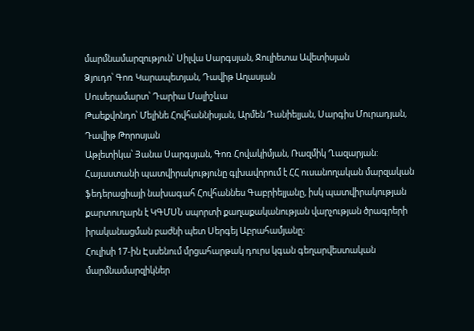մարմնամարզություն՝ Սիլվա Սարգսյան, Ջուլիետա Ավետիսյան
Ձյուդո՝ Գոռ Կարապետյան, Դավիթ Աղասյան
Սուսերամարտ՝ Դարիա Մալիշևա
Թաեքվոնդո՝ Մելինե Հովհաննիսյան, Արմեն Դանիելյան, Սարգիս Մուրադյան, Դավիթ Թորոսյան
Աթլետիկա՝ Յանա Սարգսյան, Գոռ Հովակիմյան, Ռազմիկ Ղազարյան:
Հայաստանի պատվիրակությունը գլխավորում է ՀՀ ուսանողական մարզական ֆեդերացիայի նախագահ Հովհաննես Գաբրիելյանը, իսկ պատվիրակության քարտուղարն է ԿԳՄՍՆ սպորտի քաղաքականության վարչության ծրագրերի իրականացման բաժնի պետ Սերգեյ Աբրահամյանը։
Հուլիսի 17-ին Էսսենում մրցահարթակ դուրս կգան գեղարվեստական մարմնամարզիկներ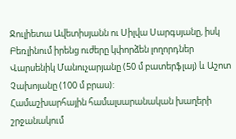Ջուլիետա Ավետիսյանն ու Սիլվա Սարգսյանը, իսկ Բեռլինում իրենց ուժերը կփորձեն լողորդներ Վարսենիկ Մանուչարյանը (50 մ բատերֆլայ) և Աշոտ Չախոյանը (100 մ բրաս):
Համաշխարհային համալսարանական խաղերի շրջանակում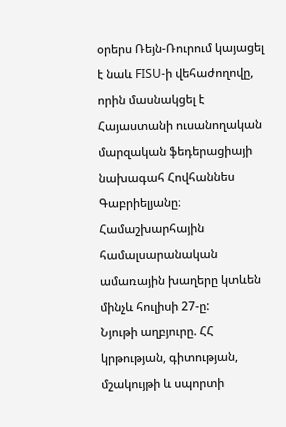օրերս Ռեյն-Ռուրում կայացել է նաև FISU-ի վեհաժողովը, որին մասնակցել է Հայաստանի ուսանողական մարզական ֆեդերացիայի նախագահ Հովհաննես Գաբրիելյանը։
Համաշխարհային համալսարանական ամառային խաղերը կտևեն մինչև հուլիսի 27-ը:
Նյութի աղբյուրը. ՀՀ կրթության, գիտության, մշակույթի և սպորտի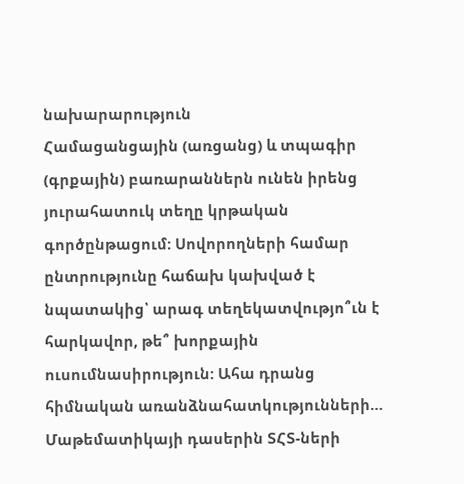նախարարություն
Համացանցային (առցանց) և տպագիր (գրքային) բառարաններն ունեն իրենց յուրահատուկ տեղը կրթական գործընթացում: Սովորողների համար ընտրությունը հաճախ կախված է նպատակից՝ արագ տեղեկատվությո՞ւն է հարկավոր, թե՞ խորքային ուսումնասիրություն: Ահա դրանց հիմնական առանձնահատկությունների…
Մաթեմատիկայի դասերին ՏՀՏ-ների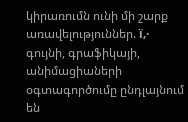կիրառումն ունի մի շարք առավելություններ. ï‚· գույնի, գրաֆիկայի, անիմացիաների օգտագործումը ընդլայնում են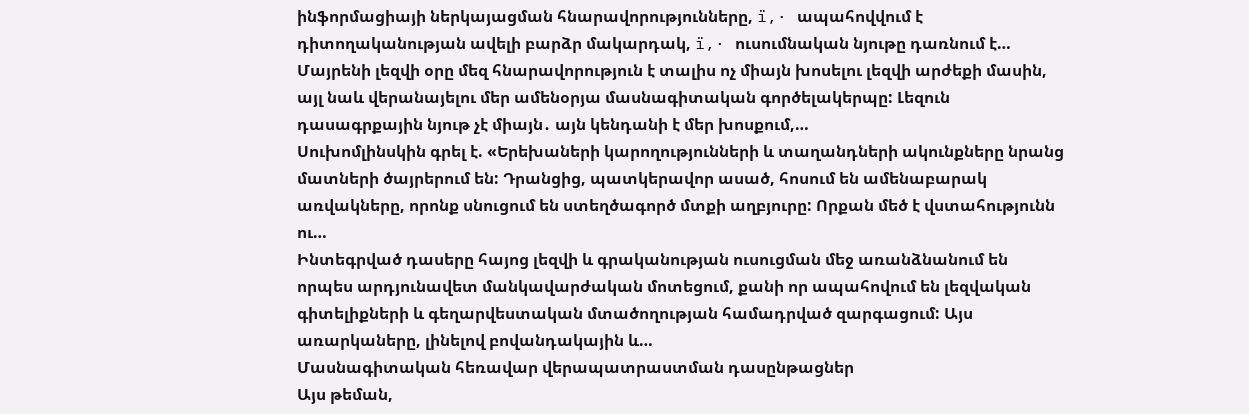ինֆորմացիայի ներկայացման հնարավորությունները, ï‚· ապահովվում է դիտողականության ավելի բարձր մակարդակ, ï‚· ուսումնական նյութը դառնում է…
Մայրենի լեզվի օրը մեզ հնարավորություն է տալիս ոչ միայն խոսելու լեզվի արժեքի մասին, այլ նաև վերանայելու մեր ամենօրյա մասնագիտական գործելակերպը: Լեզուն դասագրքային նյութ չէ միայն․ այն կենդանի է մեր խոսքում,…
Սուխոմլինսկին գրել է. «Երեխաների կարողությունների և տաղանդների ակունքները նրանց մատների ծայրերում են: Դրանցից, պատկերավոր ասած, հոսում են ամենաբարակ առվակները, որոնք սնուցում են ստեղծագործ մտքի աղբյուրը: Որքան մեծ է վստահությունն ու…
Ինտեգրված դասերը հայոց լեզվի և գրականության ուսուցման մեջ առանձնանում են որպես արդյունավետ մանկավարժական մոտեցում, քանի որ ապահովում են լեզվական գիտելիքների և գեղարվեստական մտածողության համադրված զարգացում: Այս առարկաները, լինելով բովանդակային և…
Մասնագիտական հեռավար վերապատրաստման դասընթացներ
Այս թեման,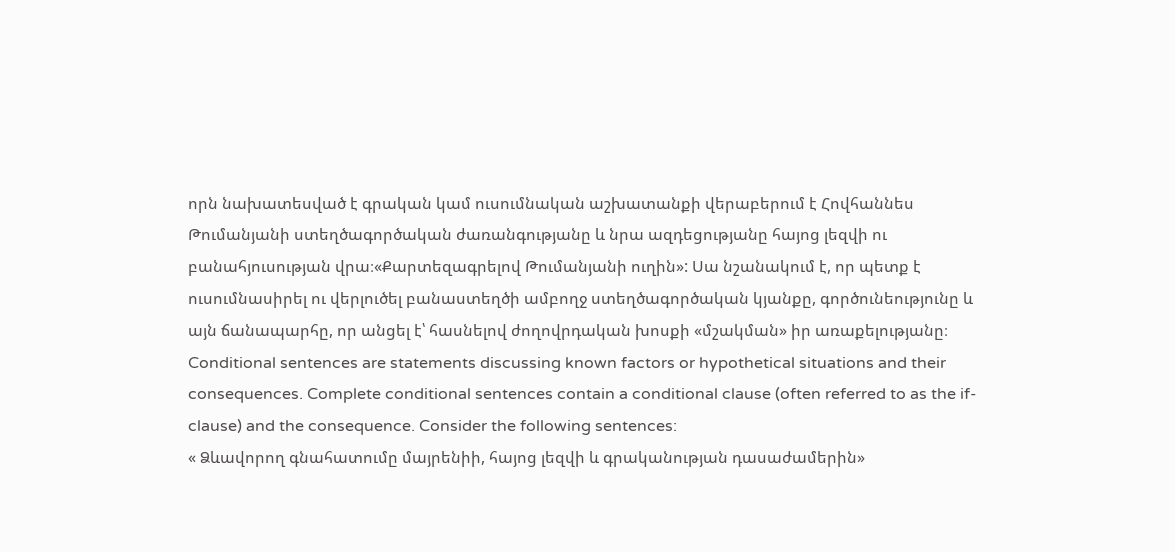որն նախատեսված է գրական կամ ուսումնական աշխատանքի վերաբերում է Հովհաննես Թումանյանի ստեղծագործական ժառանգությանը և նրա ազդեցությանը հայոց լեզվի ու բանահյուսության վրա։«Քարտեզագրելով Թումանյանի ուղին»: Սա նշանակում է, որ պետք է ուսումնասիրել ու վերլուծել բանաստեղծի ամբողջ ստեղծագործական կյանքը, գործունեությունը և այն ճանապարհը, որ անցել է՝ հասնելով ժողովրդական խոսքի «մշակման» իր առաքելությանը։
Conditional sentences are statements discussing known factors or hypothetical situations and their consequences. Complete conditional sentences contain a conditional clause (often referred to as the if-clause) and the consequence. Consider the following sentences:
« Ձևավորող գնահատումը մայրենիի, հայոց լեզվի և գրականության դասաժամերին»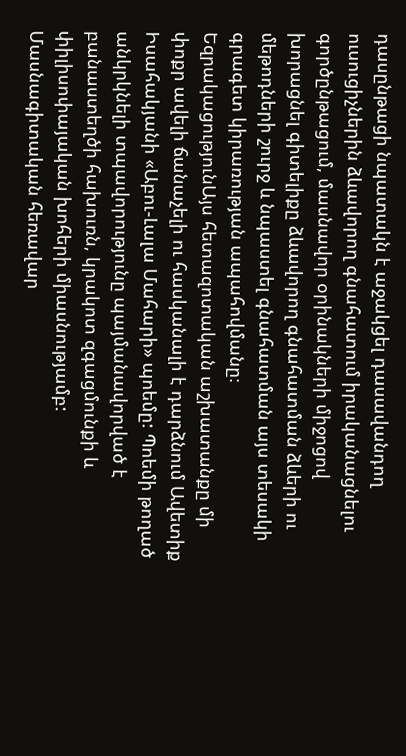դասընթացի նպատակն է աջակցել դասավանդող ուսուցիչներին ձևավորող գնահատում իրականացնելու գործընթացում, մասնավոր օրինակների միջոցով խորացնել գիտելիքը ձևավորող գնահատման ձևերի ու մեթոդների շուրջ և նպաստել գնահատման այս տեսակի գրագետ կիրառության ապահովմանը։
ԵզրակացությունԱյս հետազոտական աշխատանքը մի փոքր ավելի ճանաչելի ու հասկանալի է դարձնում Ավետիք Իսահակյանի «Աբու-Լալա Մահարի» պոեմը: Պոեմի թողած անկրկնելի տպավորությունը պայմանավորված է բանաստեղծի հախուռն, կրակոտ զգացմունքի և փիլիսոփայական խոհերի միասնությամբ:
Մասնագիտական հեռավար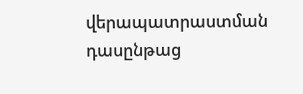վերապատրաստման դասընթաց